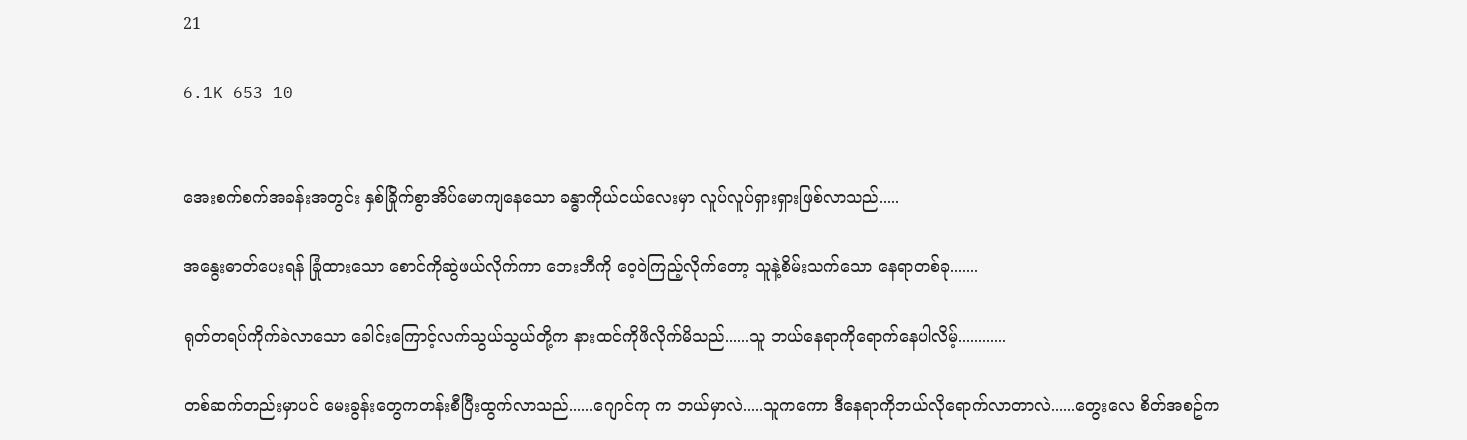21

6.1K 653 10


အေးစက်စက်အခန်းအတွင်း နှစ်ခြိုက်စွာအိပ်မောကျနေသော ခန္ဓာကိုယ်ငယ်လေးမှာ လူပ်လူပ်ရှားရှားဖြစ်လာသည်.....

အနွေးဓာတ်ပေးရန် ခြုံထားသော စောင်ကိုဆွဲဖယ်လိုက်ကာ ဘေးဘီကို ဝေ့ဝဲကြည့်လိုက်တော့ သူနဲ့စိမ်းသက်သော နေရာတစ်ခု.......

ရုတ်တရပ်ကိုက်ခဲလာသော ခေါင်းကြောင့်လက်သွယ်သွယ်တို့က နားထင်ကိုဖိလိုက်မိသည်......သူ ဘယ်နေရာကိုရောက်နေပါလိမ့်............

တစ်ဆက်တည်းမှာပင် မေးခွန်းတွေကတန်းစီပြီးထွက်လာသည်......ဂျောင်ကု က ဘယ်မှာလဲ.....သူကကော ဒီနေရာကိုဘယ်လိုရောက်လာတာလဲ......တွေးလေ စိတ်အစဥ်က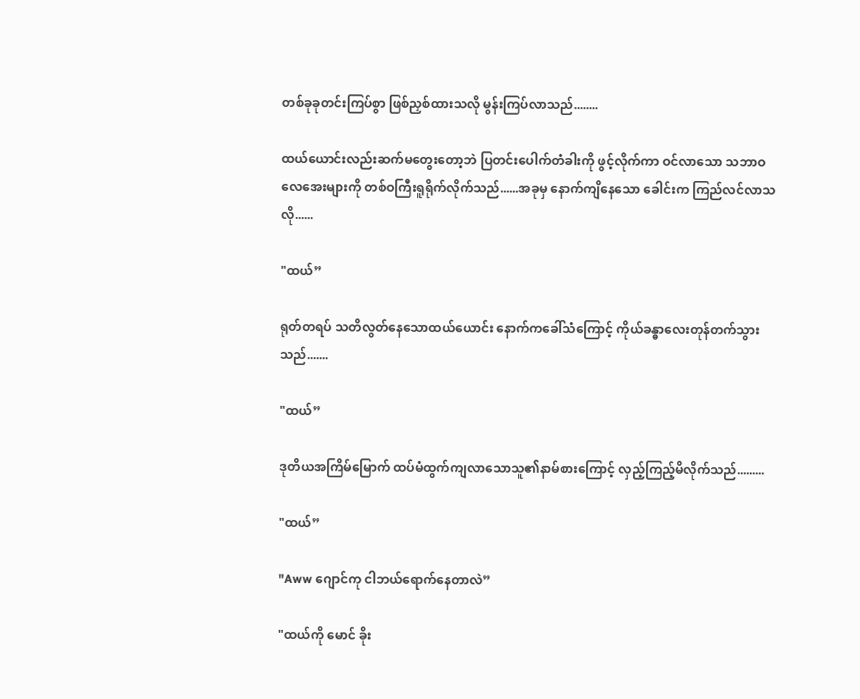တစ်ခုခုတင်းကြပ်စွာ ဖြစ်ညှစ်ထားသလို မွန်းကြပ်လာသည်........

ထယ်ယောင်းလည်းဆက်မတွေးတော့ဘဲ ပြတင်းပေါက်တံခါးကို ဖွင့်လိုက်ကာ ဝင်လာသော သဘာဝလေအေးများကို တစ်ဝကြီးရူရိုက်လိုက်သည်......အခုမှ နောက်ကျိနေသော ခေါင်းက ကြည်လင်လာသလို......

"ထယ်”

ရုတ်တရပ် သတိလွတ်နေသောထယ်ယောင်း နောက်ကခေါ်သံကြောင့် ကိုယ်ခန္ဓာလေးတုန်တက်သွားသည်.......

"ထယ်”

ဒုတိယအကြိမ်မြောက် ထပ်မံထွက်ကျလာသောသူ၏နာမ်စားကြောင့် လှည့်ကြည့်မိလိုက်သည်.........

"ထယ်”

"Aww ဂျောင်ကု ငါဘယ်ရောက်နေတာလဲ”

"ထယ်ကို မောင် ခိုး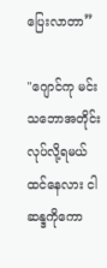ပြေးလာတာ”

"ဂျောင်ကု မင်းသဘောအတိုင်းလုပ်လို့ရမယ်ထင်နေလား ငါဆန္ဒကိုကော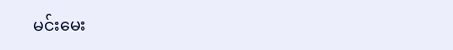မင်းမေး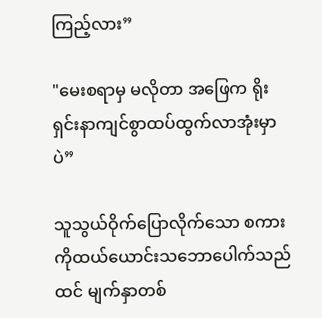ကြည့်လား”

"မေးစရာမှ မလိုတာ အဖြေက ရိုးရှင်းနာကျင်စွာထပ်ထွက်လာအုံးမှာပဲ”

သူသွယ်ဝိုက်ပြောလိုက်သော စကားကိုထယ်ယောင်းသဘောပေါက်သည်ထင် မျက်နှာတစ်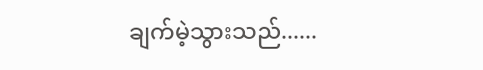ချက်မဲ့သွားသည်......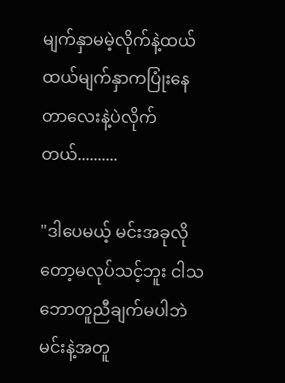မျက်နှာမမဲ့လိုက်နဲ့ထယ် ထယ်မျက်နှာကပြုံးနေတာလေးနဲ့ပဲလိုက်တယ်..........

"ဒါပေမယ့် မင်းအခုလိုတော့မလုပ်သင့်ဘူး ငါသဘောတူညီချက်မပါဘဲ မင်းနဲ့အတူ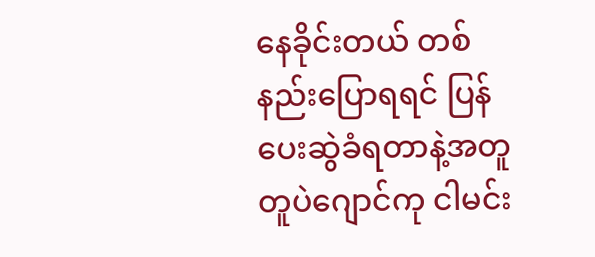နေခိုင်းတယ် တစ်နည်းပြောရရင် ပြန်ပေးဆွဲခံရတာနဲ့အတူတူပဲဂျောင်ကု ငါမင်း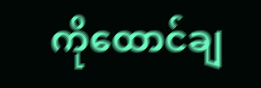ကိုထောင်ချ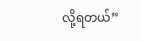လို့ရတယ်”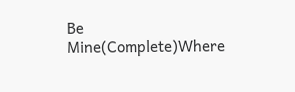Be Mine(Complete)Where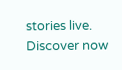stories live. Discover now